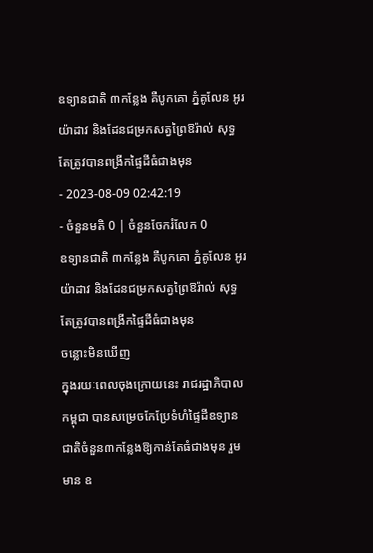ឧទ្យានជាតិ ៣កន្លែង គឺបូកគោ ភ្នំគូលែន អូរយ៉ាដាវ និងដែនជម្រកសត្វព្រៃឱរ៉ាល់ សុទ្ធតែត្រូវបានពង្រីកផ្ទៃដីធំជាងមុន
- 2023-08-09 02:42:19
- ចំនួនមតិ 0 | ចំនួនចែករំលែក 0
ឧទ្យានជាតិ ៣កន្លែង គឺបូកគោ ភ្នំគូលែន អូរយ៉ាដាវ និងដែនជម្រកសត្វព្រៃឱរ៉ាល់ សុទ្ធតែត្រូវបានពង្រីកផ្ទៃដីធំជាងមុន
ចន្លោះមិនឃើញ
ក្នុងរយៈពេលចុងក្រោយនេះ រាជរដ្ឋាភិបាលកម្ពុជា បានសម្រេចកែប្រែទំហំផ្ទៃដីឧទ្យានជាតិចំនួន៣កន្លែងឱ្យកាន់តែធំជាងមុន រួមមាន ឧ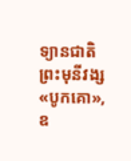ទ្យានជាតិព្រះមុនីវង្ស «បូកគោ», ឧ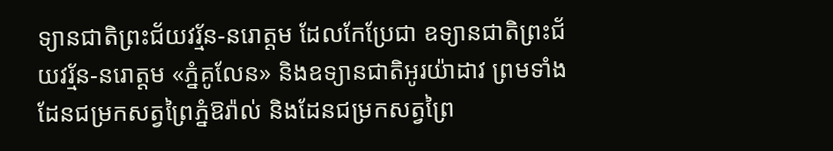ទ្យានជាតិព្រះជ័យវរ្ម័ន-នរោត្តម ដែលកែប្រែជា ឧទ្យានជាតិព្រះជ័យវរ្ម័ន-នរោត្តម «ភ្នំគូលែន» និងឧទ្យានជាតិអូរយ៉ាដាវ ព្រមទាំងដែនជម្រកសត្វព្រៃភ្នំឱរ៉ាល់ និងដែនជម្រកសត្វព្រៃ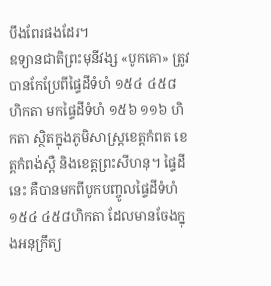បឹងពែរផងដែរ។
ឧទ្យានជាតិព្រះមុនីវង្ស «បូកគោ» ត្រូវបានកែប្រែពីផ្ទៃដីទំហំ ១៥៤ ៤៥៨ ហិកតា មកផ្ទៃដីទំហំ ១៥៦ ១១៦ ហិកតា ស្ថិតក្នុងភូមិសាស្រ្តខេត្តកំពត ខេត្តកំពង់ស្ពឺ និងខេត្តព្រះសីហនុ។ ផ្ទៃដីនេះ គឺបានមកពីបូកបញ្ចូលផ្ទៃដីទំហំ ១៥៤ ៤៥៨ហិកតា ដែលមានចែងក្នុងអនុក្រឹត្យ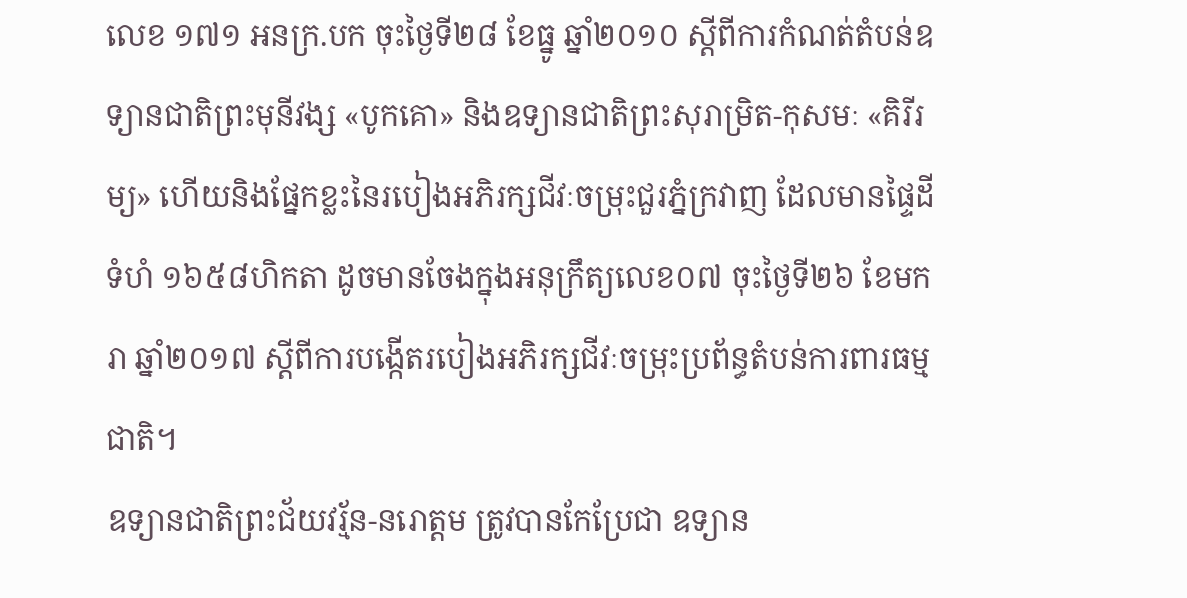លេខ ១៧១ អនក្រ.បក ចុះថ្ងៃទី២៨ ខែធ្នូ ឆ្នាំ២០១០ ស្តីពីការកំណត់តំបន់ឧទ្យានជាតិព្រះមុនីវង្ស «បូកគោ» និងឧទ្យានជាតិព្រះសុរាម្រិត-កុសមៈ «គិរីរម្យ» ហើយនិងផ្នែកខ្លះនៃរបៀងអភិរក្សជីវៈចម្រុះជួរភ្នំក្រវាញ ដែលមានផ្ទៃដីទំហំ ១៦៥៨ហិកតា ដូចមានចែងក្នុងអនុក្រឹត្យលេខ០៧ ចុះថ្ងៃទី២៦ ខែមករា ឆ្នាំ២០១៧ ស្តីពីការបង្កើតរបៀងអភិរក្សជីវៈចម្រុះប្រព័ន្ធតំបន់ការពារធម្មជាតិ។
ឧទ្យានជាតិព្រះជ័យវរ្ម័ន-នរោត្តម ត្រូវបានកែប្រែជា ឧទ្យាន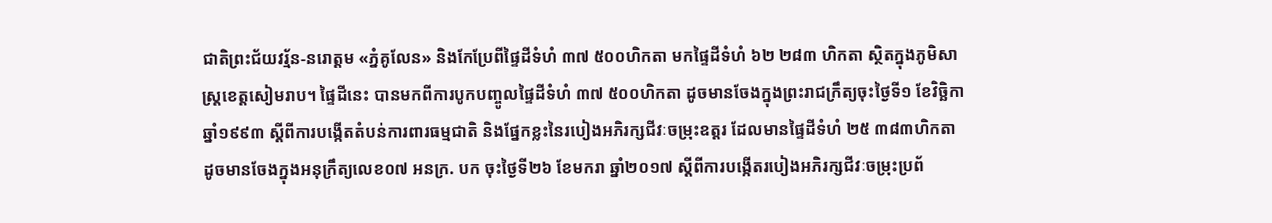ជាតិព្រះជ័យវរ្ម័ន-នរោត្តម «ភ្នំគូលែន» និងកែប្រែពីផ្ទៃដីទំហំ ៣៧ ៥០០ហិកតា មកផ្ទៃដីទំហំ ៦២ ២៨៣ ហិកតា ស្ថិតក្នុងភូមិសាស្រ្តខេត្តសៀមរាប។ ផ្ទៃដីនេះ បានមកពីការបូកបញ្ចូលផ្ទៃដីទំហំ ៣៧ ៥០០ហិកតា ដូចមានចែងក្នុងព្រះរាជក្រឹត្យចុះថ្ងៃទី១ ខែវិច្ឆិកា ឆ្នាំ១៩៩៣ ស្តីពីការបង្កើតតំបន់ការពារធម្មជាតិ និងផ្នែកខ្លះនៃរបៀងអភិរក្សជីវៈចម្រុះឧត្តរ ដែលមានផ្ទៃដីទំហំ ២៥ ៣៨៣ហិកតា ដូចមានចែងក្នុងអនុក្រឹត្យលេខ០៧ អនក្រ. បក ចុះថ្ងៃទី២៦ ខែមករា ឆ្នាំ២០១៧ ស្តីពីការបង្កើតរបៀងអភិរក្សជីវៈចម្រុះប្រព័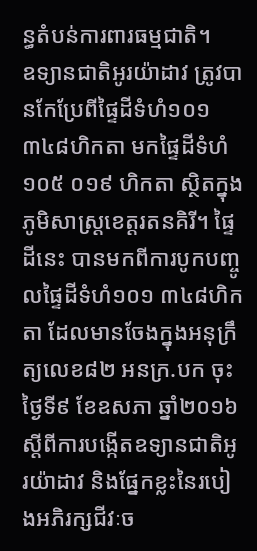ន្ធតំបន់ការពារធម្មជាតិ។
ឧទ្យានជាតិអូរយ៉ាដាវ ត្រូវបានកែប្រែពីផ្ទៃដីទំហំ១០១ ៣៤៨ហិកតា មកផ្ទៃដីទំហំ១០៥ ០១៩ ហិកតា ស្ថិតក្នុងភូមិសាស្ត្រខេត្តរតនគិរី។ ផ្ទៃដីនេះ បានមកពីការបូកបញ្ចូលផ្ទៃដីទំហំ១០១ ៣៤៨ហិកតា ដែលមានចែងក្នុងអនុក្រឹត្យលេខ៨២ អនក្រ.បក ចុះថ្ងៃទី៩ ខែឧសភា ឆ្នាំ២០១៦ ស្តីពីការបង្កើតឧទ្យានជាតិអូរយ៉ាដាវ និងផ្នែកខ្លះនៃរបៀងអភិរក្សជីវៈច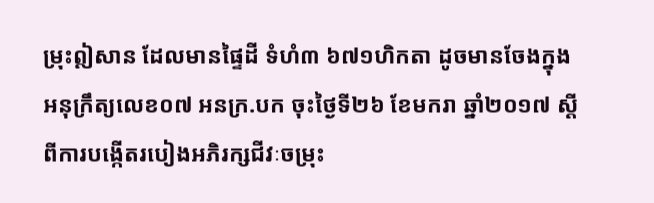ម្រុះឦសាន ដែលមានផ្ទៃដី ទំហំ៣ ៦៧១ហិកតា ដូចមានចែងក្នុងអនុក្រឹត្យលេខ០៧ អនក្រ.បក ចុះថ្ងៃទី២៦ ខែមករា ឆ្នាំ២០១៧ ស្តីពីការបង្កើតរបៀងអភិរក្សជីវៈចម្រុះ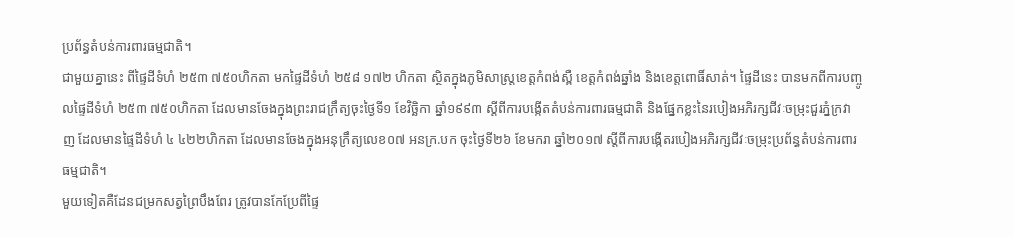ប្រព័ន្ធតំបន់ការពារធម្មជាតិ។
ជាមួយគ្នានេះ ពីផ្ទៃដីទំហំ ២៥៣ ៧៥០ហិកតា មកផ្ទៃដីទំហំ ២៥៨ ១៧២ ហិកតា ស្ថិតក្នុងភូមិសាស្រ្តខេត្តកំពង់ស្ពឺ ខេត្តកំពង់ឆ្នាំង និងខេត្តពោធិ៍សាត់។ ផ្ទៃដីនេះ បានមកពីការបញ្ចូលផ្ទៃដីទំហំ ២៥៣ ៧៥០ហិកតា ដែលមានចែងក្នុងព្រះរាជក្រឹត្យចុះថ្ងៃទី១ ខែវិច្ឆិកា ឆ្នាំ១៩៩៣ ស្តីពីការបង្កើតតំបន់ការពារធម្មជាតិ និងផ្នែកខ្លះនៃរបៀងអភិរក្សជីវៈចម្រុះជួរភ្នំក្រវាញ ដែលមានផ្ទៃដីទំហំ ៤ ៤២២ហិកតា ដែលមានចែងក្នុងអនុក្រឹត្យលេខ០៧ អនក្រ.បក ចុះថ្ងៃទី២៦ ខែមករា ឆ្នាំ២០១៧ ស្តីពីការបង្កើតរបៀងអភិរក្សជីវៈចម្រុះប្រព័ន្ធតំបន់ការពារធម្មជាតិ។
មួយទៀតគឺដែនជម្រកសត្វព្រៃបឹងពែរ ត្រូវបានកែប្រែពីផ្ទៃ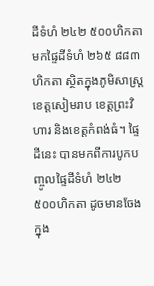ដីទំហំ ២៤២ ៥០០ហិកតា មកផ្ទៃដីទំហំ ២៦៥ ៨៨៣ហិកតា ស្ថិតក្នុងភូមិសាស្រ្តខេត្តសៀមរាប ខេត្តព្រះវិហារ និងខេត្តកំពង់ធំ។ ផ្ទៃដីនេះ បានមកពីការបូកបញ្ចូលផ្ទៃដីទំហំ ២៤២ ៥០០ហិកតា ដូចមានចែងក្នុង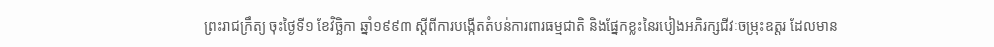ព្រះរាជក្រឹត្យ ចុះថ្ងៃទី១ ខែវិច្ឆិកា ឆ្នាំ១៩៩៣ ស្តីពីការបង្កើតតំបន់ការពារធម្មជាតិ និងផ្នែកខ្លះនៃរបៀងអភិរក្សជីវៈចម្រុះឧត្តរ ដែលមាន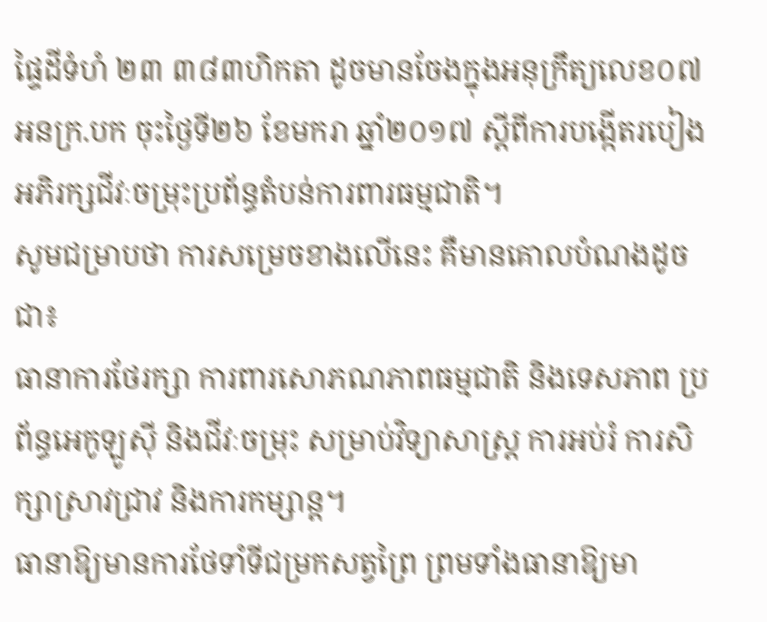ផ្ទៃដីទំហំ ២៣ ៣៨៣ហិកតា ដូចមានចែងក្នុងអនុក្រឹត្យលេខ០៧ អនក្រ.បក ចុះថ្ងៃទី២៦ ខែមករា ឆ្នាំ២០១៧ ស្តីពីការបង្កើតរបៀងអភិរក្សជីវៈចម្រុះប្រព័ន្ធតំបន់ការពារធម្មជាតិ។
សូមជម្រាបថា ការសម្រេចខាងលើនេះ គឺមានគោលបំណងដូចជា៖
ធានាការថែរក្សា ការពារសោភណភាពធម្មជាតិ និងទេសភាព ប្រព័ន្ធអេកូឡូស៊ី និងជីវៈចម្រុះ សម្រាប់វិទ្យាសាស្រ្ត ការអប់រំ ការសិក្សាស្រាវជ្រាវ និងការកម្សាន្ត។
ធានាឱ្យមានការថែទាំទីជម្រកសត្វព្រៃ ព្រមទាំងធានាឱ្យមា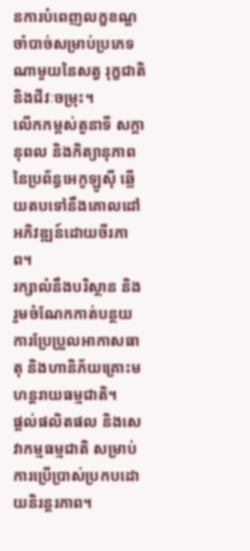នការបំពេញលក្ខខណ្ឌចាំបាច់សម្រាប់ប្រភេទណាមួយនៃសត្វ រុក្ខជាតិ និងជីវៈចម្រុះ។
លើកកម្ពស់តួនាទី សក្តានុពល និងកិត្យានុភាពនៃប្រព័ន្ធអេកូឡូស៊ី ឆ្លើយតបទៅនឹងគោលដៅអភិវឌ្ឍន៍ដោយចីរភាព។
រក្សាលំនឹងបរិស្ថាន និងរួមចំណែកកាត់បន្ថយការប្រែប្រួលអាកាសធាតុ និងហានិភ័យគ្រោះមហន្តរាយធម្មជាតិ។
ផ្តល់ផលិតផល និងសេវាកម្មធម្មជាតិ សម្រាប់ការប្រើប្រាស់ប្រកបដោយនិរន្តរភាព។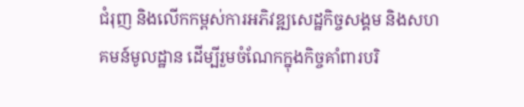ជំរុញ និងលើកកម្ពស់ការអភិវឌ្ឍសេដ្ឋកិច្ចសង្គម និងសហគមន៍មូលដ្ឋាន ដើម្បីរួមចំណែកក្នុងកិច្ចគាំពារបរិ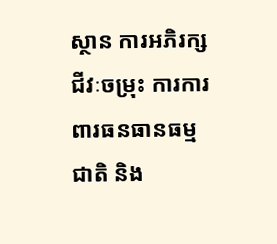ស្ថាន ការអភិរក្សជីវៈចម្រុះ ការការពារធនធានធម្មជាតិ និង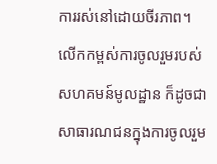ការរស់នៅដោយចីរភាព។
លើកកម្ពស់ការចូលរួមរបស់សហគមន៍មូលដ្ឋាន ក៏ដូចជាសាធារណជនក្នុងការចូលរួម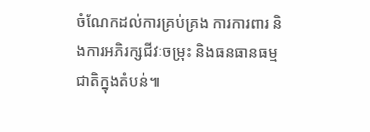ចំណែកដល់ការគ្រប់គ្រង ការការពារ និងការអភិរក្សជីវៈចម្រុះ និងធនធានធម្មជាតិក្នុងតំបន់៕